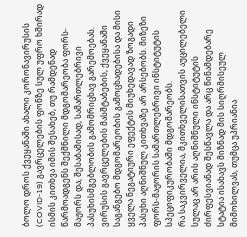ბოლო დროს ქვეყანაში ახალი კორონავირუსის (COVID-19) გავრცელების ფონზე სულ უფრო ხშირად ისმის კითხვა იმის შესახებ, თუ რამდენად წარმოადგენს შექმნილი მდგომარეობა ფორს-მაჟორს და, შესაბამისად, სამართლებრივი პასუხისმგებლობის გამომრიცხავ გარემოებას. ვირუსის გავრცელების მასშტაბების, ქვეყანაში საგანგებო მდგომარეობის გამოცხადებისა და მისი ყველა ნეგატიური ეფექტის მიუხედავად ზოგადი პასუხი აღნიშნულ კითხვაზე არ არსებობს. მიზეზი ფორს-მაჟორის სამართლებრივი ინსტიტუტის სპეციფიკურობაში მდგომარეობს.
რა საკვირველია, მკითხველისათვის აუცილებელი სულაც არ არის აღნიშნული ინსტიტუტის ძირფესვიანად შესწავლა და არც წინამდებარე სტატია ისახავს მიზნად მის სიღრმისეულ მიმოხილვას, თუმცა უპრიანია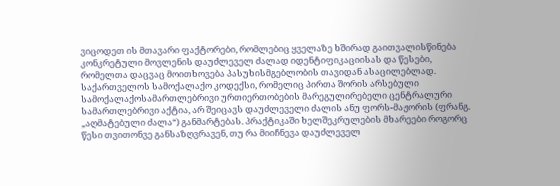ვიცოდეთ ის მთავარი ფაქტორები, რომლებიც ყველაზე ხშირად გაითვალისწინება კონკრეტული მოვლენის დაუძლეველ ძალად იდენტიფიკაციისას და წესები, რომელთა დაცვაც მოითხოვება პასუხისმგებლობის თავიდან ასაცილებლად.
საქართველოს სამოქალაქო კოდექსი, რომელიც პირთა შორის არსებული სამოქალაქოსამართლებრივი ურთიერთობების მარეგულირებელი ცენტრალური სამართლებრივი აქტია, არ შეიცავს დაუძლეველი ძალის ანუ ფორს-მაჟორის (ფრანგ. „აღმატებული ძალა“) განმარტებას. პრაქტიკაში ხელშეკრულების მხარეები როგორც წესი თვითონვე განსაზღვრავენ, თუ რა მიიჩნევა დაუძლეველ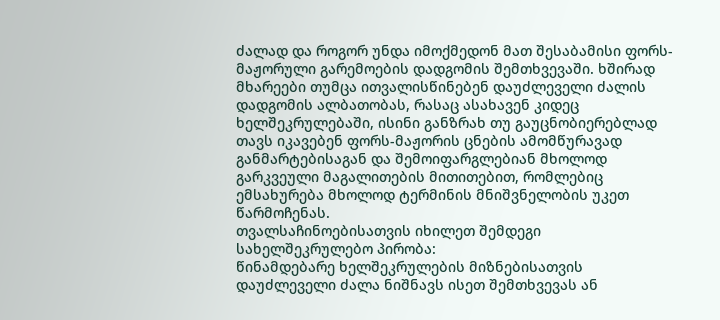ძალად და როგორ უნდა იმოქმედონ მათ შესაბამისი ფორს-მაჟორული გარემოების დადგომის შემთხვევაში. ხშირად მხარეები თუმცა ითვალისწინებენ დაუძლეველი ძალის დადგომის ალბათობას, რასაც ასახავენ კიდეც ხელშეკრულებაში, ისინი განზრახ თუ გაუცნობიერებლად თავს იკავებენ ფორს-მაჟორის ცნების ამომწურავად განმარტებისაგან და შემოიფარგლებიან მხოლოდ გარკვეული მაგალითების მითითებით, რომლებიც ემსახურება მხოლოდ ტერმინის მნიშვნელობის უკეთ წარმოჩენას.
თვალსაჩინოებისათვის იხილეთ შემდეგი სახელშეკრულებო პირობა:
წინამდებარე ხელშეკრულების მიზნებისათვის დაუძლეველი ძალა ნიშნავს ისეთ შემთხვევას ან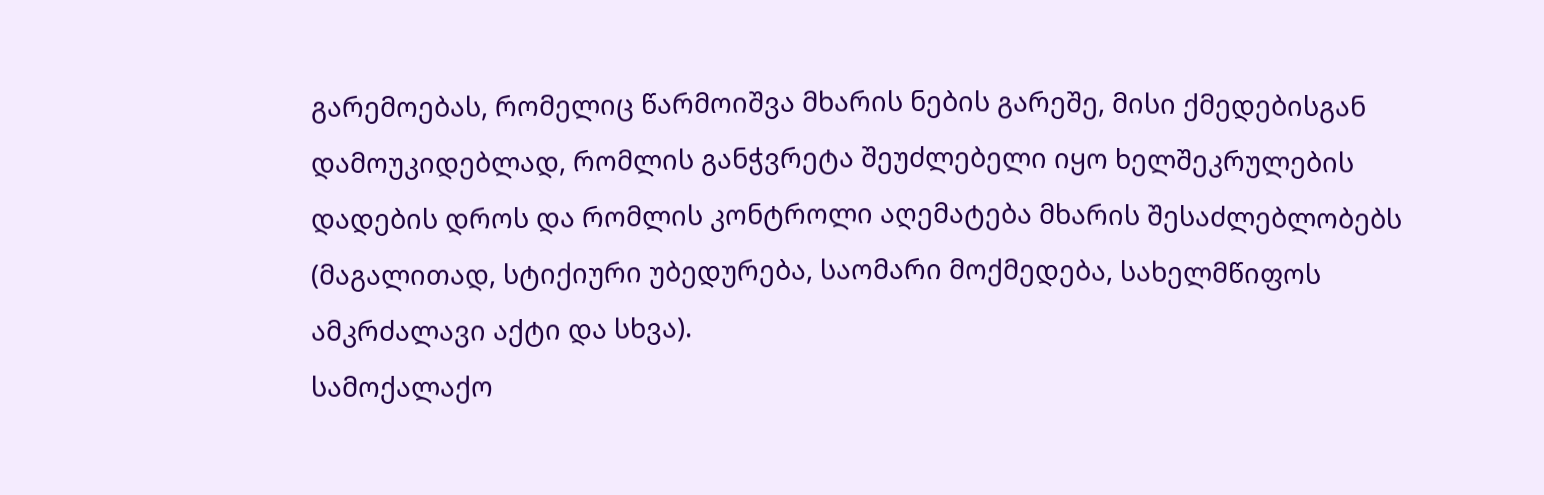გარემოებას, რომელიც წარმოიშვა მხარის ნების გარეშე, მისი ქმედებისგან დამოუკიდებლად, რომლის განჭვრეტა შეუძლებელი იყო ხელშეკრულების დადების დროს და რომლის კონტროლი აღემატება მხარის შესაძლებლობებს (მაგალითად, სტიქიური უბედურება, საომარი მოქმედება, სახელმწიფოს ამკრძალავი აქტი და სხვა).
სამოქალაქო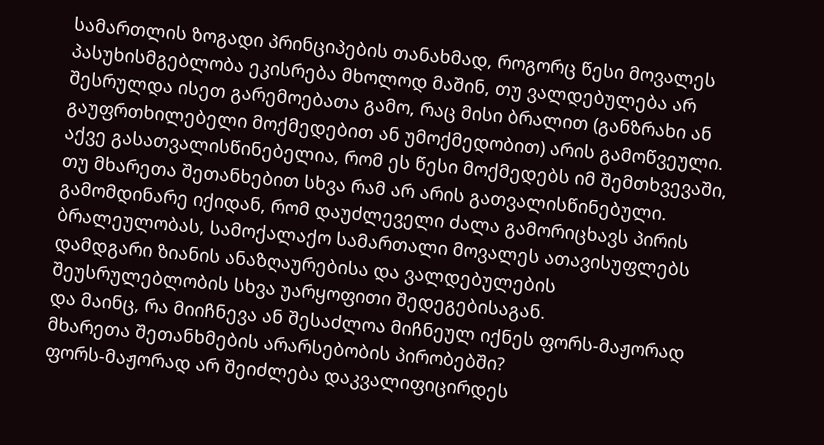სამართლის ზოგადი პრინციპების თანახმად, როგორც წესი მოვალეს პასუხისმგებლობა ეკისრება მხოლოდ მაშინ, თუ ვალდებულება არ შესრულდა ისეთ გარემოებათა გამო, რაც მისი ბრალით (განზრახი ან გაუფრთხილებელი მოქმედებით ან უმოქმედობით) არის გამოწვეული. აქვე გასათვალისწინებელია, რომ ეს წესი მოქმედებს იმ შემთხვევაში, თუ მხარეთა შეთანხებით სხვა რამ არ არის გათვალისწინებული. გამომდინარე იქიდან, რომ დაუძლეველი ძალა გამორიცხავს პირის ბრალეულობას, სამოქალაქო სამართალი მოვალეს ათავისუფლებს დამდგარი ზიანის ანაზღაურებისა და ვალდებულების შეუსრულებლობის სხვა უარყოფითი შედეგებისაგან.
და მაინც, რა მიიჩნევა ან შესაძლოა მიჩნეულ იქნეს ფორს-მაჟორად მხარეთა შეთანხმების არარსებობის პირობებში?
ფორს-მაჟორად არ შეიძლება დაკვალიფიცირდეს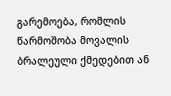გარემოება, რომლის წარმოშობა მოვალის ბრალეული ქმედებით ან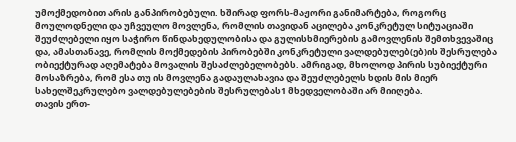უმოქმედობით არის განპირობებული. ხშირად ფორს-მაჟორი განიმარტება, როგორც მოულოდნელი და უჩვეულო მოვლენა, რომლის თავიდან აცილება კონკრეტულ სიტუაციაში შეუძლებელი იყო საჭირო წინდახედულობისა და გულისხმიერების გამოვლენის შემთხვევაშიც და, ამასთანავე, რომლის მოქმედების პირობებში კონკრეტული ვალდებულებ(ებ)ის შესრულება ობიექტურად აღემატება მოვალის შესაძლებელობებს. ამრიგად, მხოლოდ პირის სუბიექტური მოსაზრება, რომ ესა თუ ის მოვლენა გადაულახავია და შეუძლებელს ხდის მის მიერ სახელშეკრულებო ვალდებულებების შესრულებას1 მხედველობაში არ მიიღება.
თავის ერთ-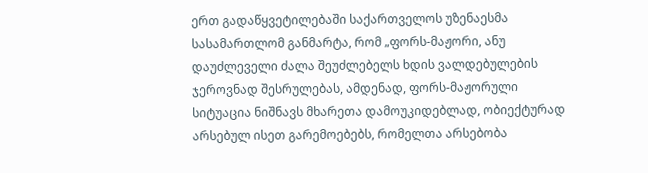ერთ გადაწყვეტილებაში საქართველოს უზენაესმა სასამართლომ განმარტა, რომ „ფორს-მაჟორი, ანუ დაუძლეველი ძალა შეუძლებელს ხდის ვალდებულების ჯეროვნად შესრულებას, ამდენად, ფორს-მაჟორული სიტუაცია ნიშნავს მხარეთა დამოუკიდებლად, ობიექტურად არსებულ ისეთ გარემოებებს, რომელთა არსებობა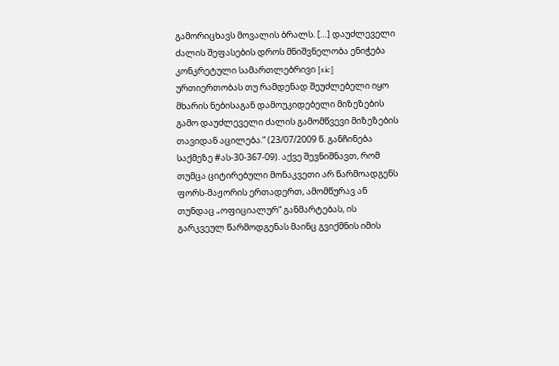გამორიცხავს მოვალის ბრალს. […] დაუძლეველი ძალის შეფასების დროს მნიშვნელობა ენიჭება კონკრეტული სამართლებრივი [sic] ურთიერთობას თუ რამდენად შეუძლებელი იყო მხარის ნებისაგან დამოუკიდებელი მიზეზების გამო დაუძლეველი ძალის გამომწვევი მიზეზების თავიდან აცილება.“ (23/07/2009 წ. განჩინება საქმეზე #ას-30-367-09). აქვე შევნიშნავთ, რომ თუმცა ციტირებული მონაკვეთი არ წარმოადგენს ფორს-მაჟორის ერთადერთ, ამომწურავ ან თუნდაც „ოფიციალურ“ განმარტებას, ის გარკვეულ წარმოდგენას მაინც გვიქმნის იმის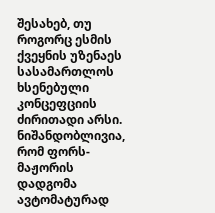შესახებ, თუ როგორც ესმის ქვეყნის უზენაეს სასამართლოს ხსენებული კონცეფციის ძირითადი არსი.
ნიშანდობლივია, რომ ფორს-მაჟორის დადგომა ავტომატურად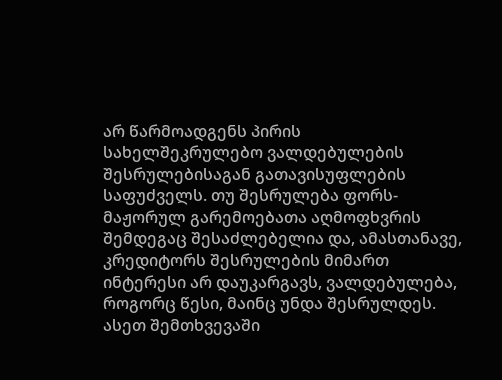არ წარმოადგენს პირის სახელშეკრულებო ვალდებულების შესრულებისაგან გათავისუფლების საფუძველს. თუ შესრულება ფორს-მაჟორულ გარემოებათა აღმოფხვრის შემდეგაც შესაძლებელია და, ამასთანავე, კრედიტორს შესრულების მიმართ ინტერესი არ დაუკარგავს, ვალდებულება, როგორც წესი, მაინც უნდა შესრულდეს. ასეთ შემთხვევაში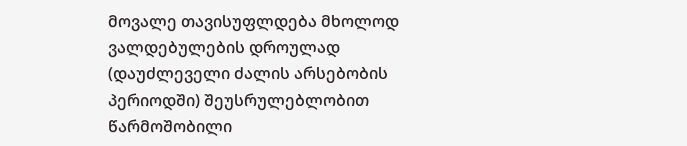მოვალე თავისუფლდება მხოლოდ ვალდებულების დროულად (დაუძლეველი ძალის არსებობის პერიოდში) შეუსრულებლობით წარმოშობილი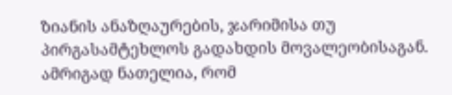ზიანის ანაზღაურების, ჯარიმისა თუ პირგასამტეხლოს გადახდის მოვალეობისაგან.
ამრიგად ნათელია, რომ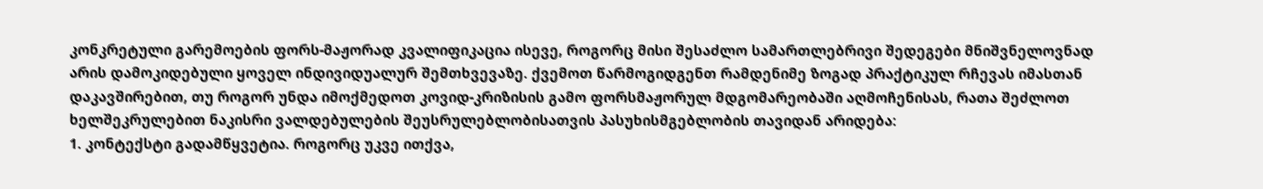კონკრეტული გარემოების ფორს-მაჟორად კვალიფიკაცია ისევე, როგორც მისი შესაძლო სამართლებრივი შედეგები მნიშვნელოვნად არის დამოკიდებული ყოველ ინდივიდუალურ შემთხვევაზე. ქვემოთ წარმოგიდგენთ რამდენიმე ზოგად პრაქტიკულ რჩევას იმასთან დაკავშირებით, თუ როგორ უნდა იმოქმედოთ კოვიდ-კრიზისის გამო ფორსმაჟორულ მდგომარეობაში აღმოჩენისას, რათა შეძლოთ ხელშეკრულებით ნაკისრი ვალდებულების შეუსრულებლობისათვის პასუხისმგებლობის თავიდან არიდება:
1. კონტექსტი გადამწყვეტია. როგორც უკვე ითქვა,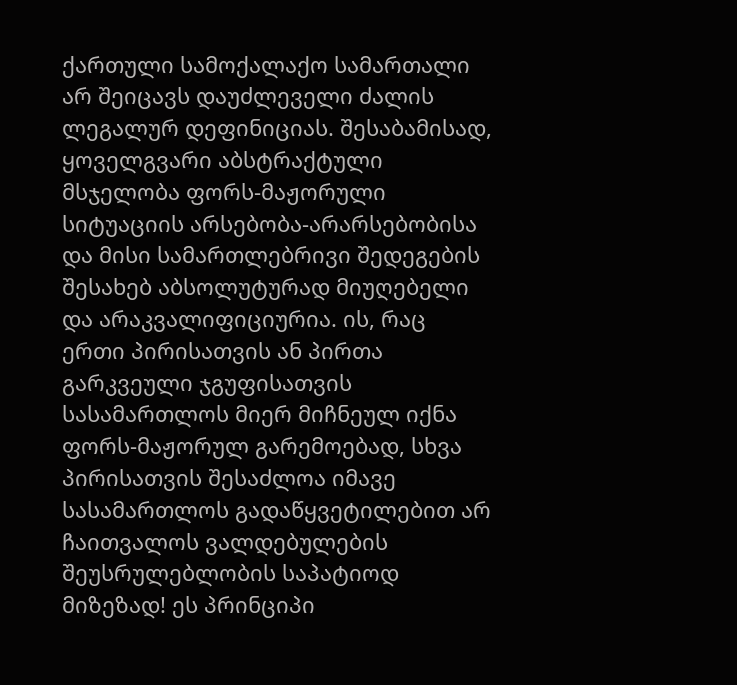ქართული სამოქალაქო სამართალი არ შეიცავს დაუძლეველი ძალის ლეგალურ დეფინიციას. შესაბამისად, ყოველგვარი აბსტრაქტული მსჯელობა ფორს-მაჟორული სიტუაციის არსებობა-არარსებობისა და მისი სამართლებრივი შედეგების შესახებ აბსოლუტურად მიუღებელი და არაკვალიფიციურია. ის, რაც ერთი პირისათვის ან პირთა გარკვეული ჯგუფისათვის სასამართლოს მიერ მიჩნეულ იქნა ფორს-მაჟორულ გარემოებად, სხვა პირისათვის შესაძლოა იმავე სასამართლოს გადაწყვეტილებით არ ჩაითვალოს ვალდებულების შეუსრულებლობის საპატიოდ მიზეზად! ეს პრინციპი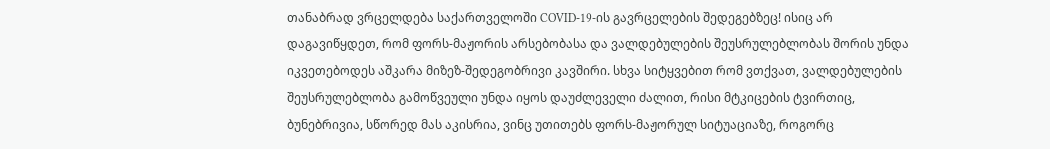თანაბრად ვრცელდება საქართველოში COVID-19-ის გავრცელების შედეგებზეც! ისიც არ დაგავიწყდეთ, რომ ფორს-მაჟორის არსებობასა და ვალდებულების შეუსრულებლობას შორის უნდა იკვეთებოდეს აშკარა მიზეზ-შედეგობრივი კავშირი. სხვა სიტყვებით რომ ვთქვათ, ვალდებულების შეუსრულებლობა გამოწვეული უნდა იყოს დაუძლეველი ძალით, რისი მტკიცების ტვირთიც, ბუნებრივია, სწორედ მას აკისრია, ვინც უთითებს ფორს-მაჟორულ სიტუაციაზე, როგორც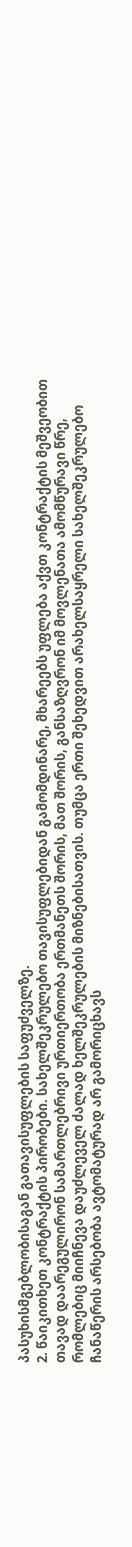პასუხისმგებლობისაგან გათავისუფლების საფუძველზე.
2. წაიკითხეთ კონტრაქტის პირობები. სახელშეკრულებო თავისუფლებიდან გამომდინარე, მხარეებს უფლება აქვთ კონტრაქტის მეშვეობით თავად დაარეგულირონ სამართლებრივი ურთიერთობა ერთმანეთს შორის, მათ შორის, განსაზღვრონ იმ მოვლენათა ამომწურავი წრე, რომლებიც მიიჩნევა დაუძლეველ ძალად ხელშეკრულების მიზნებისათვის. თუმცა ერთი შეხედვით არახელსაყრელი სახელშეკრულებო ჩანაწერის არსებობა ავტომატურად არ გამორიცხავს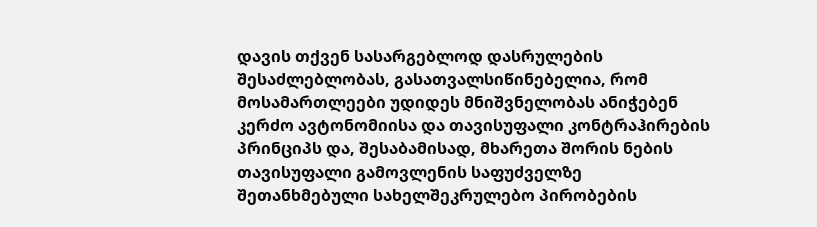დავის თქვენ სასარგებლოდ დასრულების შესაძლებლობას, გასათვალსიწინებელია, რომ მოსამართლეები უდიდეს მნიშვნელობას ანიჭებენ კერძო ავტონომიისა და თავისუფალი კონტრაჰირების პრინციპს და, შესაბამისად, მხარეთა შორის ნების თავისუფალი გამოვლენის საფუძველზე შეთანხმებული სახელშეკრულებო პირობების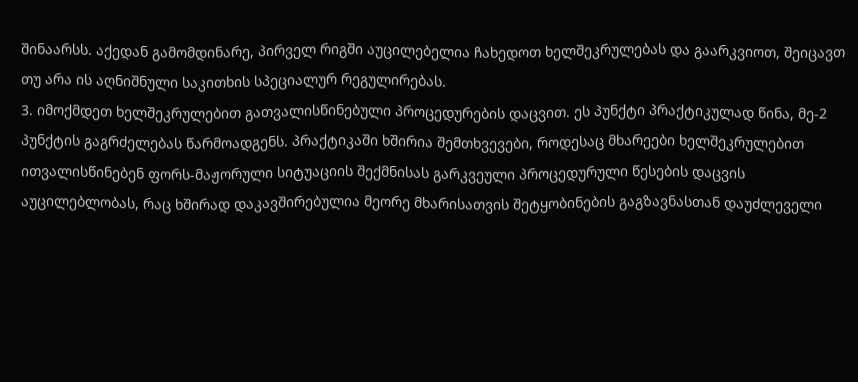შინაარსს. აქედან გამომდინარე, პირველ რიგში აუცილებელია ჩახედოთ ხელშეკრულებას და გაარკვიოთ, შეიცავთ თუ არა ის აღნიშნული საკითხის სპეციალურ რეგულირებას.
3. იმოქმდეთ ხელშეკრულებით გათვალისწინებული პროცედურების დაცვით. ეს პუნქტი პრაქტიკულად წინა, მე-2 პუნქტის გაგრძელებას წარმოადგენს. პრაქტიკაში ხშირია შემთხვევები, როდესაც მხარეები ხელშეკრულებით ითვალისწინებენ ფორს-მაჟორული სიტუაციის შექმნისას გარკვეული პროცედურული წესების დაცვის აუცილებლობას, რაც ხშირად დაკავშირებულია მეორე მხარისათვის შეტყობინების გაგზავნასთან დაუძლეველი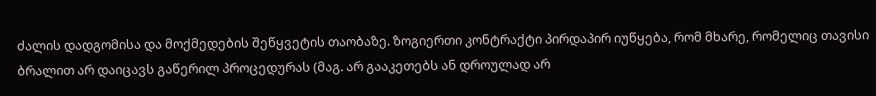ძალის დადგომისა და მოქმედების შეწყვეტის თაობაზე. ზოგიერთი კონტრაქტი პირდაპირ იუწყება, რომ მხარე, რომელიც თავისი ბრალით არ დაიცავს გაწერილ პროცედურას (მაგ. არ გააკეთებს ან დროულად არ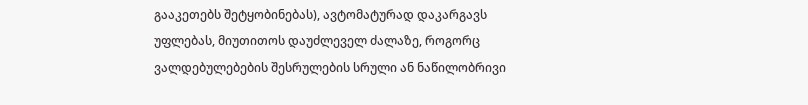გააკეთებს შეტყობინებას), ავტომატურად დაკარგავს უფლებას, მიუთითოს დაუძლეველ ძალაზე, როგორც ვალდებულებების შესრულების სრული ან ნაწილობრივი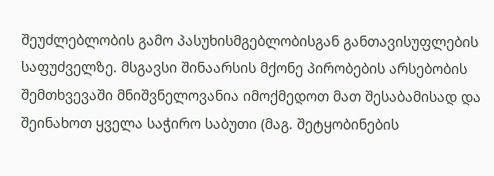შეუძლებლობის გამო პასუხისმგებლობისგან განთავისუფლების საფუძველზე. მსგავსი შინაარსის მქონე პირობების არსებობის შემთხვევაში მნიშვნელოვანია იმოქმედოთ მათ შესაბამისად და შეინახოთ ყველა საჭირო საბუთი (მაგ. შეტყობინების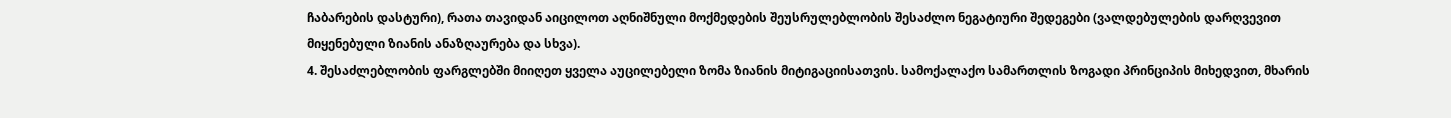ჩაბარების დასტური), რათა თავიდან აიცილოთ აღნიშნული მოქმედების შეუსრულებლობის შესაძლო ნეგატიური შედეგები (ვალდებულების დარღვევით მიყენებული ზიანის ანაზღაურება და სხვა).
4. შესაძლებლობის ფარგლებში მიიღეთ ყველა აუცილებელი ზომა ზიანის მიტიგაციისათვის. სამოქალაქო სამართლის ზოგადი პრინციპის მიხედვით, მხარის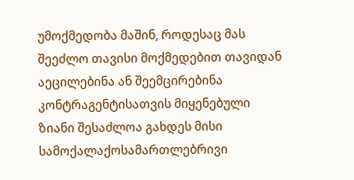უმოქმედობა მაშინ, როდესაც მას შეეძლო თავისი მოქმედებით თავიდან აეცილებინა ან შეემცირებინა კონტრაგენტისათვის მიყენებული ზიანი შესაძლოა გახდეს მისი სამოქალაქოსამართლებრივი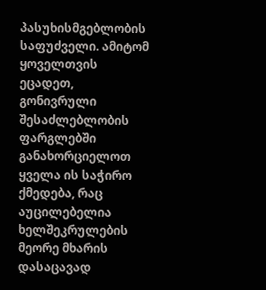პასუხისმგებლობის საფუძველი. ამიტომ ყოველთვის ეცადეთ, გონივრული შესაძლებლობის ფარგლებში განახორციელოთ ყველა ის საჭირო ქმედება, რაც აუცილებელია ხელშეკრულების მეორე მხარის დასაცავად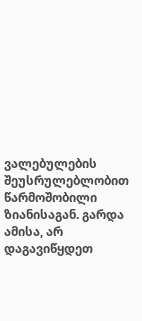ვალებულების შეუსრულებლობით წარმოშობილი ზიანისაგან. გარდა ამისა, არ დაგავიწყდეთ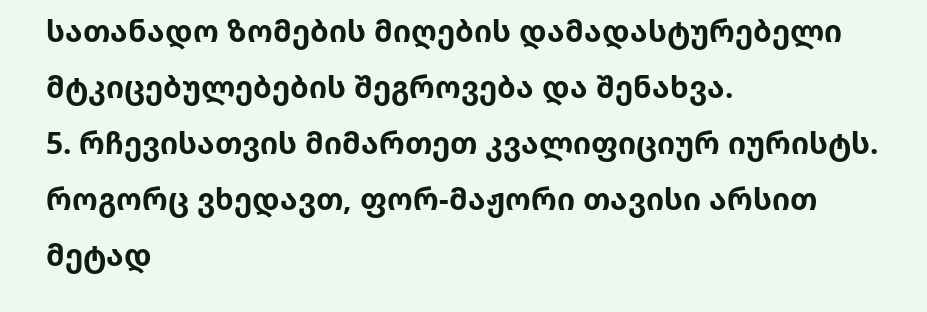სათანადო ზომების მიღების დამადასტურებელი მტკიცებულებების შეგროვება და შენახვა.
5. რჩევისათვის მიმართეთ კვალიფიციურ იურისტს. როგორც ვხედავთ, ფორ-მაჟორი თავისი არსით მეტად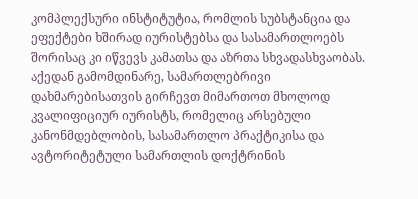კომპლექსური ინსტიტუტია, რომლის სუბსტანცია და ეფექტები ხშირად იურისტებსა და სასამართლოებს შორისაც კი იწვევს კამათსა და აზრთა სხვადასხვაობას. აქედან გამომდინარე, სამართლებრივი დახმარებისათვის გირჩევთ მიმართოთ მხოლოდ კვალიფიციურ იურისტს, რომელიც არსებული კანონმდებლობის, სასამართლო პრაქტიკისა და ავტორიტეტული სამართლის დოქტრინის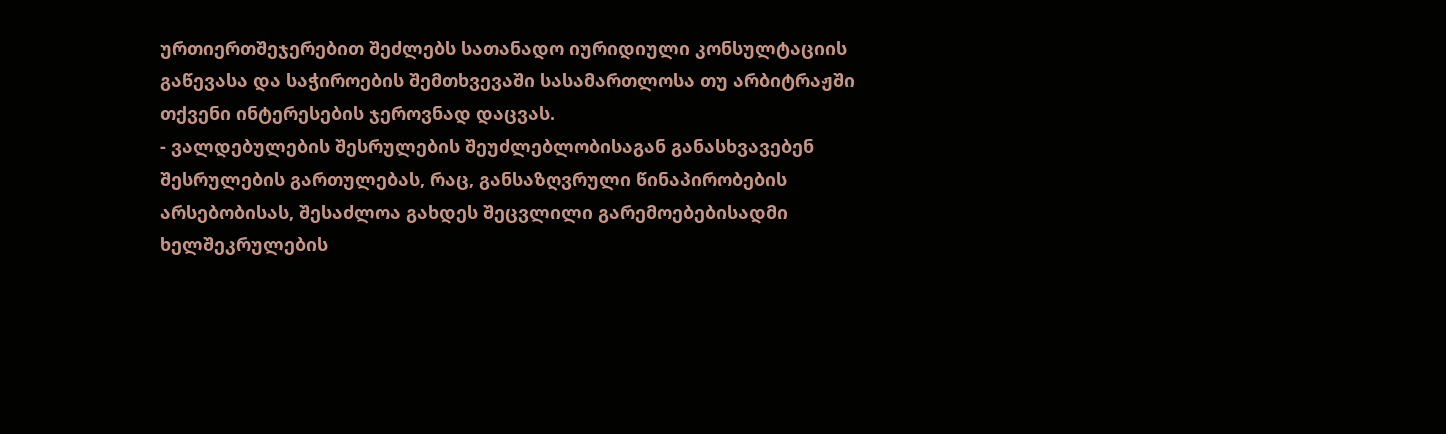ურთიერთშეჯერებით შეძლებს სათანადო იურიდიული კონსულტაციის გაწევასა და საჭიროების შემთხვევაში სასამართლოსა თუ არბიტრაჟში თქვენი ინტერესების ჯეროვნად დაცვას.
- ვალდებულების შესრულების შეუძლებლობისაგან განასხვავებენ შესრულების გართულებას, რაც, განსაზღვრული წინაპირობების არსებობისას, შესაძლოა გახდეს შეცვლილი გარემოებებისადმი ხელშეკრულების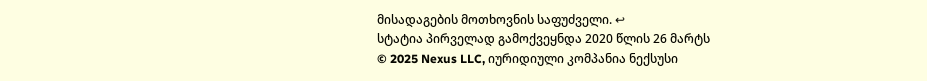მისადაგების მოთხოვნის საფუძველი. ↩
სტატია პირველად გამოქვეყნდა 2020 წლის 26 მარტს
© 2025 Nexus LLC, იურიდიული კომპანია ნექსუსი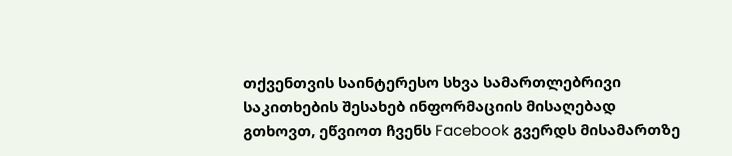თქვენთვის საინტერესო სხვა სამართლებრივი საკითხების შესახებ ინფორმაციის მისაღებად გთხოვთ, ეწვიოთ ჩვენს Facebook გვერდს მისამართზე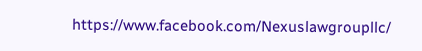https://www.facebook.com/Nexuslawgroupllc/